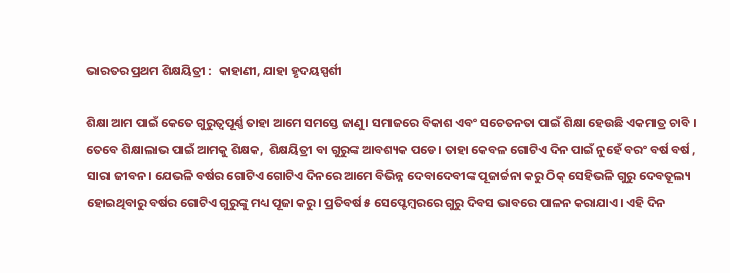ଭାରତର ପ୍ରଥମ ଶିକ୍ଷୟିତ୍ରୀ :  କାହାଣୀ, ଯାହା ହୃଦୟସ୍ପର୍ଶୀ

ଶିକ୍ଷା ଆମ ପାଇଁ କେତେ ଗୁରୁତ୍ୱପୂର୍ଣ୍ଣ ତାହା ଆମେ ସମସ୍ତେ ଜାଣୁ। ସମାଜରେ ବିକାଶ ଏବଂ ସଚେତନତା ପାଇଁ ଶିକ୍ଷା ହେଉଛି ଏକମାତ୍ର ଚାବି । ତେବେ ଶିକ୍ଷାଲାଭ ପାଇଁ ଆମକୁ ଶିକ୍ଷକ,  ଶିକ୍ଷୟିତ୍ରୀ ବା ଗୁରୁଙ୍କ ଆବଶ୍ୟକ ପଡେ। ତାହା କେବଳ ଗୋଟିଏ ଦିନ ପାଇଁ ନୁହେଁ ବରଂ ବର୍ଷ ବର୍ଷ , ସାରା ଜୀବନ। ଯେଭଳି ବର୍ଷର ଗୋଟିଏ ଗୋଟିଏ ଦିନରେ ଆମେ ବିଭିନ୍ନ ଦେବାଦେବୀଙ୍କ ପୂଜାର୍ଚ୍ଚନା କରୁ ଠିକ୍ ସେହିଭଳି ଗୁରୁ ଦେବତୂଲ୍ୟ ହୋଇଥିବାରୁ ବର୍ଷର ଗୋଟିଏ ଗୁରୁଙ୍କୁ ମଧ୍ୟ ପୂଜା କରୁ। ପ୍ରତିବର୍ଷ ୫ ସେପ୍ଟେମ୍ବରରେ ଗୁରୁ ଦିବସ ଭାବରେ ପାଳନ କରାଯାଏ। ଏହି ଦିନ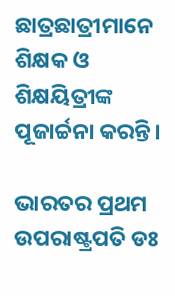ଛାତ୍ରଛାତ୍ରୀମାନେ ଶିକ୍ଷକ ଓ ଶିକ୍ଷୟିତ୍ରୀଙ୍କ ପୂଜାର୍ଚ୍ଚନା କରନ୍ତି।

ଭାରତର ପ୍ରଥମ ଉପରାଷ୍ଟ୍ରପତି ଡଃ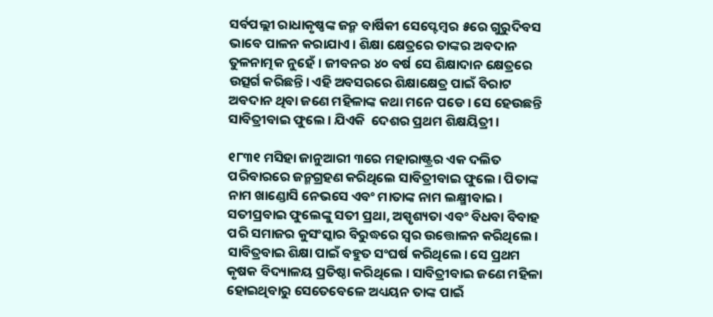ସର୍ବପଲ୍ଲୀ ରାଧାକୃଷ୍ଣଙ୍କ ଜନ୍ମ ବାର୍ଷିକୀ ସେପ୍ଟେମ୍ବର ୫ରେ ଗୁରୁଦିବସ ଭାବେ ପାଳନ କରାଯାଏ। ଶିକ୍ଷା କ୍ଷେତ୍ରରେ ତାଙ୍କର ଅବଦାନ ତୁଳନାତ୍ମକ ନୁହେଁ। ଜୀବନର ୪୦ ବର୍ଷ ସେ ଶିକ୍ଷାଦାନ କ୍ଷେତ୍ରରେ ଉତ୍ସର୍ଗ କରିଛନ୍ତି। ଏହି ଅବସରରେ ଶିକ୍ଷାକ୍ଷେତ୍ର ପାଇଁ ବିରାଟ ଅବଦାନ ଥିବା ଜଣେ ମହିଳାଙ୍କ କଥା ମନେ ପଡେ। ସେ ହେଉଛନ୍ତି ସାବିତ୍ରୀବାଇ ଫୁଲେ। ଯିଏକି  ଦେଶର ପ୍ରଥମ ଶିକ୍ଷୟିତ୍ରୀ।

୧୮୩୧ ମସିହା ଜାନୁଆରୀ ୩ରେ ମହାରାଷ୍ଟ୍ରର ଏକ ଦଲିତ ପରିବାରରେ ଜନ୍ମଗ୍ରହଣ କରିଥିଲେ ସାବିତ୍ରୀବାଇ ଫୁଲେ। ପିତାଙ୍କ ନାମ ଖାଣ୍ଡୋସି ନେଭସେ ଏବଂ ମାତାଙ୍କ ନାମ ଲକ୍ଷ୍ମୀବାଇ।  ସତୀପ୍ରବାଇ ଫୁଲେଙ୍କୁ ସତୀ ପ୍ରଥା, ଅସ୍ପୃଶ୍ୟତା ଏବଂ ବିଧବା ବିବାହ ପରି ସମାଜର କୁସଂସ୍କାର ବିରୁଦ୍ଧରେ ସ୍ୱର ଉତ୍ତୋଳନ କରିଥିଲେ। ସାବିତ୍ରବାଇ ଶିକ୍ଷା ପାଇଁ ବହୁତ ସଂଘର୍ଷ କରିଥିଲେ। ସେ ପ୍ରଥମ କୃଷକ ବିଦ୍ୟାଳୟ ପ୍ରତିଷ୍ଠା କରିଥିଲେ । ସାବିତ୍ରୀବାଇ ଜଣେ ମହିଳା ହୋଇଥିବାରୁ ସେତେବେଳେ ଅଧ୍ୟୟନ ତାଙ୍କ ପାଇଁ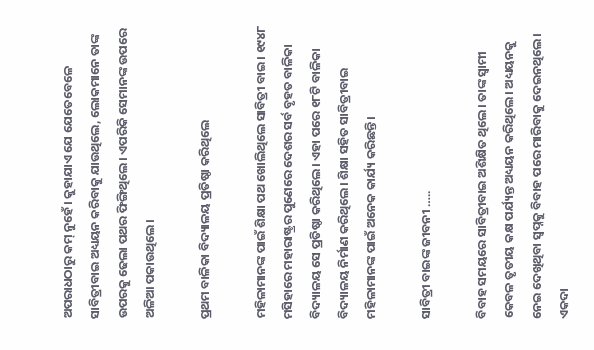ଅପରାଧଠାରୁ କମ୍ ନୁହେଁ। କୁହାଯାଏ ଯେ ଯେତେବେଳେ ସାବିତ୍ରୀବାଇ ଅଧ୍ୟୟନ କରିବାକୁ ଯାଉଥିଲେ, ଲୋକମାନେ ତାଙ୍କ ଉପରକୁ ଢେଲା ପଥର ଫିଙ୍ଗିଥିଲେ। ଏପରିକି ସେମାନଙ୍କ ଉପରେ ଅଳିଆ ପକାଉଥିଲେ।

ପ୍ରଥମ ବାଳିକା ବିଦ୍ୟାଳୟ ପ୍ରତିଷ୍ଠା କରିଥିଲେ

ମହିଳାମାନଙ୍କ ପାଇଁ ଶିକ୍ଷା ପଥ ଖୋଲିଥିଲେ ସାବିତ୍ରୀ ବାଇ। ୧୯୪୮ ମସିହାରେ ମହାରାଷ୍ଟ୍ରର ପୁଣେରେ ଦେଶର ସର୍ବ ବୃହତ ବାଳିକା ବିଦ୍ୟାଳୟ ସେ ପ୍ରତିଷ୍ଠା କରିଥିଲେ। ଏହା ପରେ ୧୮ଟି ବାଳିକା ବିଦ୍ୟାଳୟ ନିର୍ମାଣ କରିଥିଲେ। ଶିକ୍ଷା ସହିତ ସାବିତ୍ରୀବାଇ ମହିଳାମାନଙ୍କ ପାଇଁ ଅନେକ କାର୍ଯ୍ୟ କରିଛନ୍ତି।

ସାବିତ୍ରୀ ବାଇଙ୍କ ଜୀବନୀ …..

ବିବାହ ସମୟରେ ସାବିତ୍ରୀବାଇ ଅଶିକ୍ଷିତ ଥିଲେ। ତାଙ୍କ ସ୍ୱାମୀ କେବଳ ତୃତୀୟ କକ୍ଷ ପର୍ଯ୍ୟନ୍ତ ଅଧ୍ୟୟନ କରିଥିଲେ। ଅଧ୍ୟୟନକୁ ନେଇ ଦେଖିଥିବା ସ୍ବପ୍ନକୁ ବିବାହ ପରେ ମାରିବାକୁ ଦେଇନଥିଲେ। ଏକଦା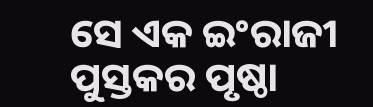ସେ ଏକ ଇଂରାଜୀ ପୁସ୍ତକର ପୃଷ୍ଠା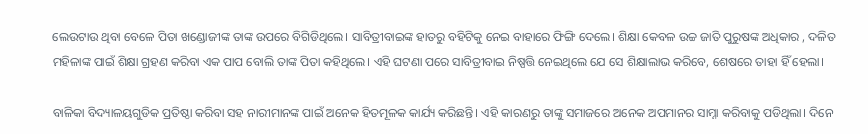ଲେଉଟାଉ ଥିବା ବେଳେ ପିତା ଖଣ୍ଡୋଜୀଙ୍କ ତାଙ୍କ ଉପରେ ବିଗିଡିଥିଲେ। ସାବିତ୍ରୀବାଇଙ୍କ ହାତରୁ ବହିଟିକୁ ନେଇ ବାହାରେ ଫିଙ୍ଗି ଦେଲେ। ଶିକ୍ଷା କେବଳ ଉଚ୍ଚ ଜାତି ପୁରୁଷଙ୍କ ଅଧିକାର , ଦଳିତ ମହିଳାଙ୍କ ପାଇଁ ଶିକ୍ଷା ଗ୍ରହଣ କରିବା ଏକ ପାପ ବୋଲି ତାଙ୍କ ପିତା କହିଥିଲେ। ଏହି ଘଟଣା ପରେ ସାବିତ୍ରୀବାଇ ନିଷ୍ପତ୍ତି ନେଇଥିଲେ ଯେ ସେ ଶିକ୍ଷାଲାଭ କରିବେ, ଶେଷରେ ତାହା ହିଁ ହେଲା।

ବାଳିକା ବିଦ୍ୟାଳୟଗୁଡିକ ପ୍ରତିଷ୍ଠା କରିବା ସହ ନାରୀମାନଙ୍କ ପାଇଁ ଅନେକ ହିତମୂଳକ କାର୍ଯ୍ୟ କରିଛନ୍ତି। ଏହି କାରଣରୁ ତାଙ୍କୁ ସମାଜରେ ଅନେକ ଅପମାନର ସାମ୍ନା କରିବାକୁ ପଡିଥିଲା। ଦିନେ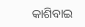କାଶିବାଇ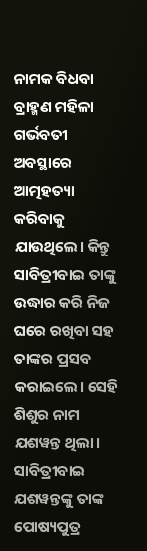ନାମକ ବିଧବା ବ୍ରାହ୍ମଣ ମହିଳା ଗର୍ଭବତୀ ଅବସ୍ଥାରେ ଆତ୍ମହତ୍ୟା କରିବାକୁ ଯାଉଥିଲେ। କିନ୍ତୁ ସାବିତ୍ରୀବାଇ ତାଙ୍କୁ ଉଦ୍ଧାର କରି ନିଜ ଘରେ ରଖିବା ସହ ତାଙ୍କର ପ୍ରସବ କରାଇଲେ। ସେହି ଶିଶୁର ନାମ ଯଶୱନ୍ତ ଥିଲା। ସାବିତ୍ରୀବାଇ ଯଶୱନ୍ତଙ୍କୁ ତାଙ୍କ ପୋଷ୍ୟପୁତ୍ର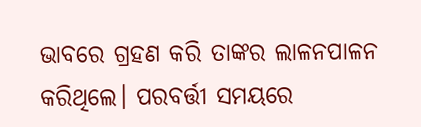ଭାବରେ ଗ୍ରହଣ କରି ତାଙ୍କର ଲାଳନପାଳନ କରିଥିଲେ। ପରବର୍ତ୍ତୀ ସମୟରେ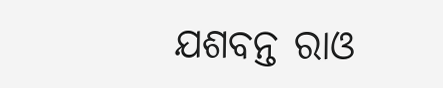ଯଶବନ୍ତ ରାଓ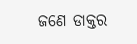ଜଣେ ଡାକ୍ତର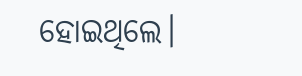ହୋଇଥିଲେ।